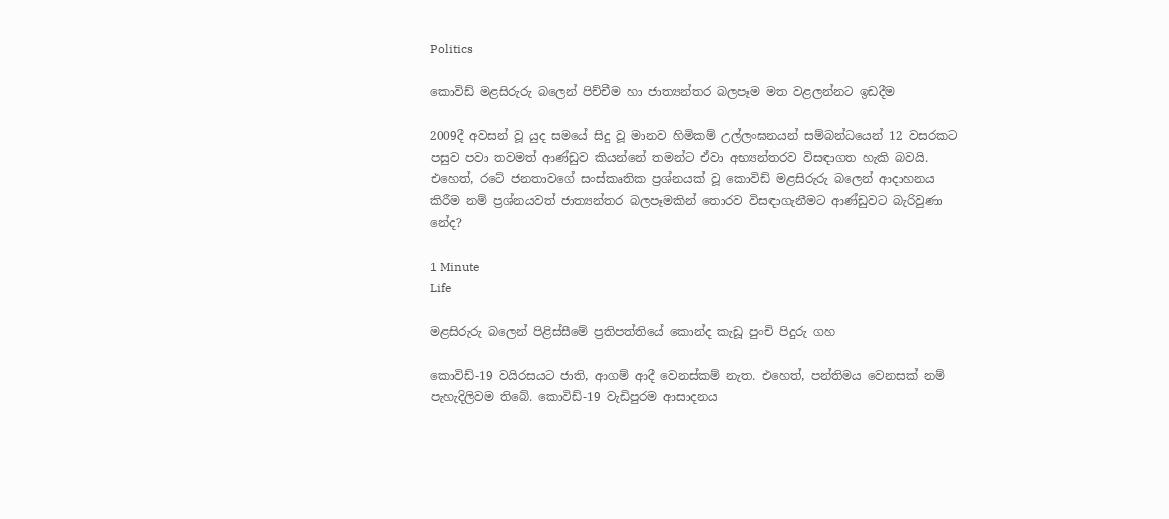Politics

කොවිඩ් මළසිරුරු බලෙන් පිච්චීම හා ජාත්‍යන්තර බලපෑම මත වළලන්නට ඉඩදීම

2009දී අවසන් වූ යුද සමයේ සිදු වූ මානව හිමිකම් උල්ලංඝනයන් සම්බන්ධයෙන් 12 වසරකට පසුව පවා තවමත් ආණ්ඩුව කියන්නේ තමන්ට ඒවා අභ්‍යන්තරව විසඳාගත හැකි බවයි. එහෙත්, රටේ ජනතාවගේ සංස්කෘතික ප්‍රශ්නයක් වූ කොවිඩ් මළසිරුරු බලෙන් ආදාහනය කිරීම නම් ප්‍රශ්නයවත් ජාත්‍යන්තර බලපෑමකින් තොරව විසඳාගැනීමට ආණ්ඩුවට බැරිවුණා නේද?

1 Minute
Life

මළසිරුරු බලෙන් පිළිස්සීමේ ප්‍රතිපත්තියේ කොන්ද කැඩූ පුංචි පිදුරු ගහ

කොවිඩ්-19 වයිරසයට ජාති, ආගම් ආදී වෙනස්කම් නැත. එහෙත්, පන්තිමය වෙනසක් නම් පැහැදිලිවම තිබේ. කොවිඩ්-19 වැඩිපුරම ආසාදනය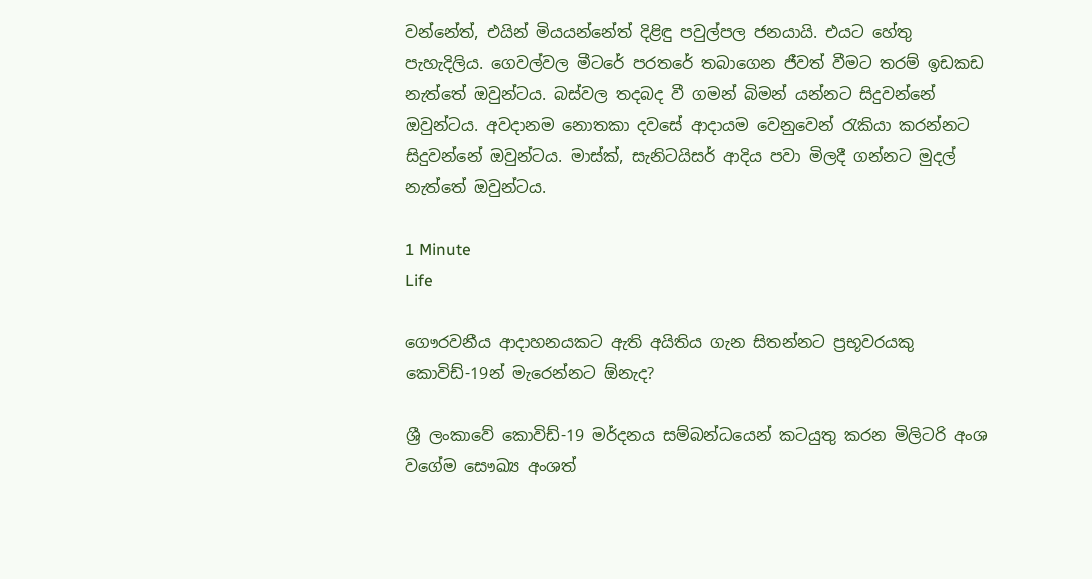වන්නේත්, එයින් මියයන්නේත් දිළිඳු පවුල්පල ජනයායි. එයට හේතු පැහැදිලිය. ගෙවල්වල මීටරේ පරතරේ තබාගෙන ජීවත් වීමට තරම් ඉඩකඩ නැත්තේ ඔවුන්ටය. බස්වල තදබද වී ගමන් බිමන් යන්නට සිදුවන්නේ ඔවුන්ටය. අවදානම නොතකා දවසේ ආදායම වෙනුවෙන් රැකියා කරන්නට සිදුවන්නේ ඔවුන්ටය. මාස්ක්, සැනිටයිසර් ආදිය පවා මිලදී ගන්නට මුදල් නැත්තේ ඔවුන්ටය.

1 Minute
Life

ගෞරවනීය ආදාහනයකට ඇති අයිතිය ගැන සිතන්නට ප්‍රභූවරයකු කොවිඩ්-19න් මැරෙන්නට ඕනැද?

ශ්‍රී ලංකාවේ කොවිඩ්-19 මර්දනය සම්බන්ධයෙන් කටයුතු කරන මිලිටරි අංශ වගේම සෞඛ්‍ය අංශත්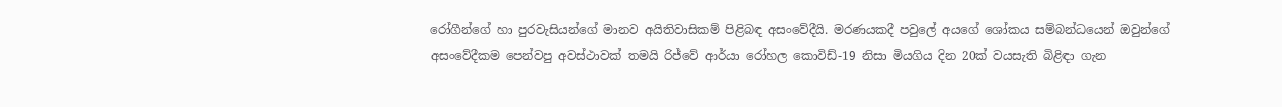රෝගීන්ගේ හා පුරවැසියන්ගේ මානව අයිතිවාසිකම් පිළිබඳ අසංවේදීයි. මරණයකදී පවුලේ අයගේ ශෝකය සම්බන්ධයෙන් ඔවුන්ගේ අසංවේදීකම පෙන්වපු අවස්ථාවක් තමයි රිජ්වේ ආර්යා රෝහල කොවිඩ්-19 නිසා මියගිය දින 20ක් වයසැති බිළිඳා ගැන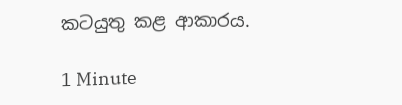කටයුතු කළ ආකාරය.

1 Minute